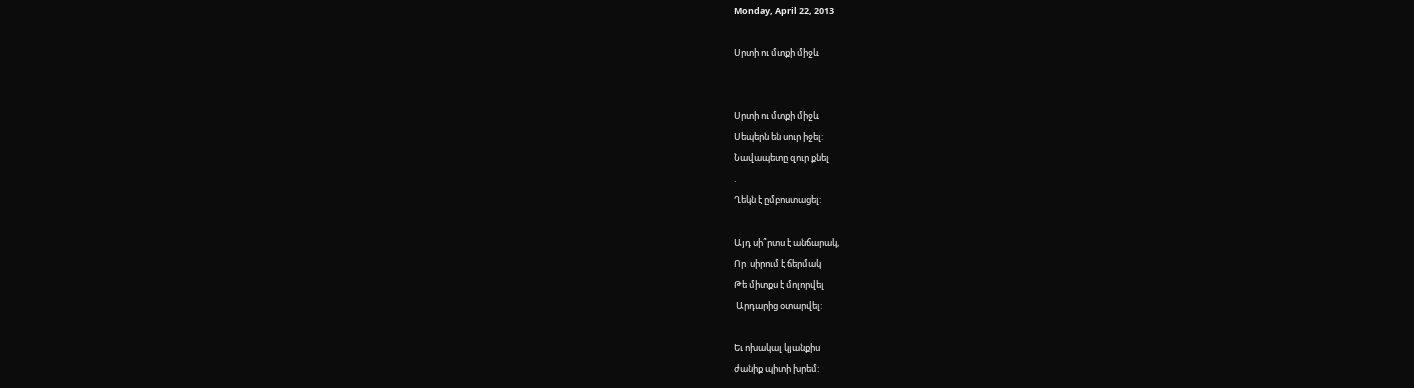Monday, April 22, 2013

Սրտի ու մտքի միջև


Սրտի ու մտքի միջև
Սեպերն են սուր իջել:
Նավապետը զուր քնել
.
Ղեկն է ըմբոստացել:

Այդ սի՞րտս է անճարակ,
Որ  սիրում է ճերմակ
Թե միտքս է մոլորվել
 Արդարից օտարվել:

Եւ ոխակալ կյանքիս
ժանիք պիտի խրեմ: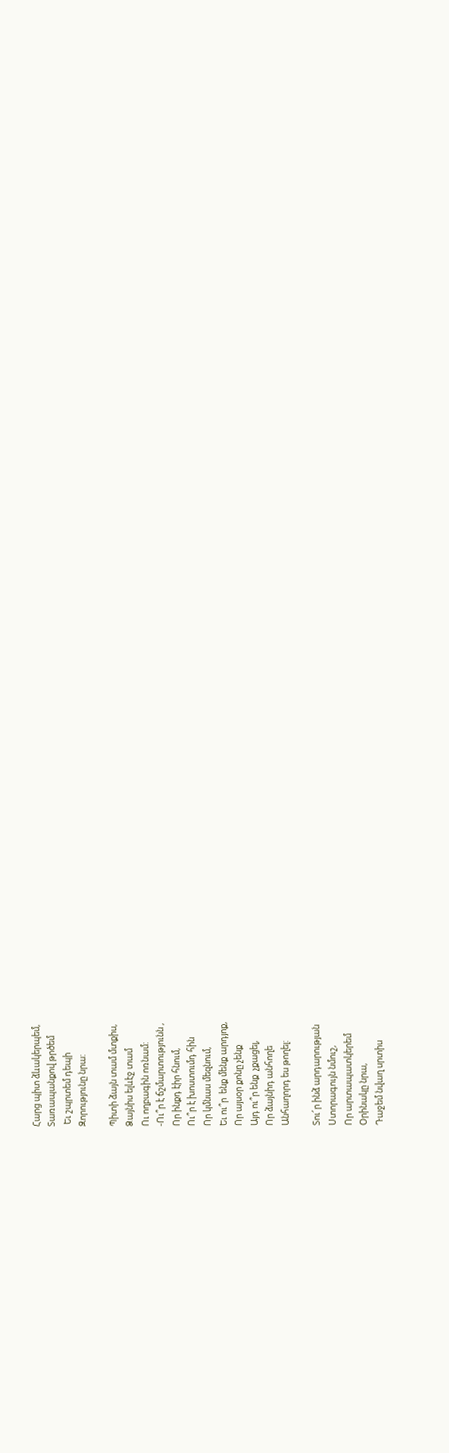Հարց պիտ ձևակերպեմ,
Տառապանքով թրծեմ
 Եւ շպրտեմ դեպի
Զորությունը նրա:

Պիտի ձայն տամ մտքիս,
Ձայնիս ելևէջ տամ
Ու ողբագին ոռնամ:
-Ու՞ր է ճշմարտությունն ,
Որ ինքդ էիր հնում,
Ու՞ր է խոստումդ հին
Որ կմնաս մեզնում,
Եւ ու՞ր  ենք մենք արդյոք,
Որ այսօր քոնը չենք
Այդ ու՞ր ենք  չքացել,
Որ ձայնիդ անհողե
Անհաղորդ ես թողել:

Տու՜ր ինձ արդարության
Ստորագույն նմուշ,
Որ արտապատկերեմ
Օրինակը նրա,
Դաջեմ նվաղ սրտիս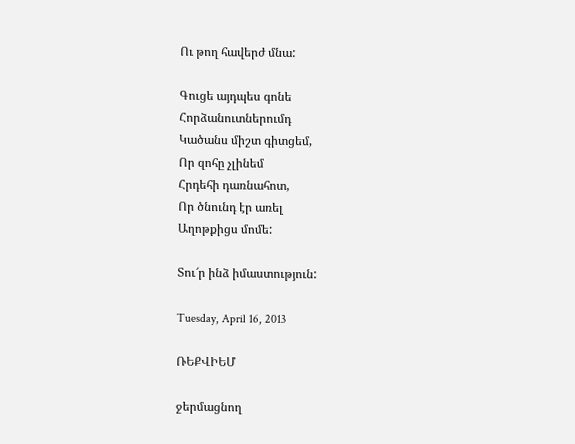Ու թող հավերժ մնա:

Գուցե այդպես գոնե
Հորձանուտներումդ
Կածանս միշտ գիտցեմ,
Որ զոհը չլինեմ
Հրդեհի դառնահոտ,
Որ ծնունդ էր առել
Աղոթքիցս մոմե:

Տու՜ր ինձ իմաստություն:

Tuesday, April 16, 2013

ՌԵՔՎԻԵՄ

ջերմացնող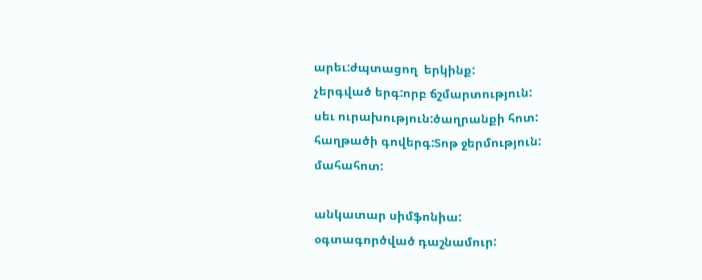արեւ:ժպտացող  երկինք:
չերգված երգ:որբ ճշմարտություն:
սեւ ուրախություն:ծաղրանքի հոտ:
հաղթածի գովերգ:Տոթ ջերմություն:
մահահոտ:

անկատար սիմֆոնիա:
օգտագործված դաշնամուր: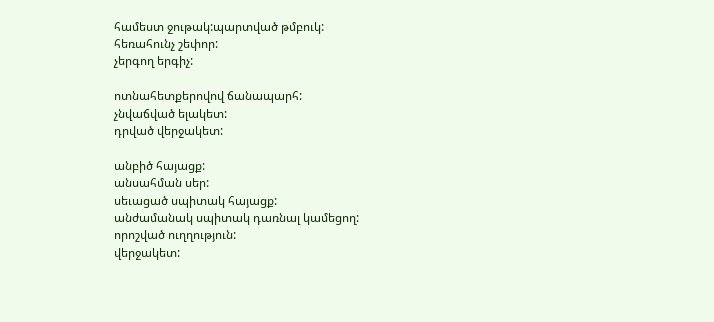համեստ ջութակ:պարտված թմբուկ:
հեռահունչ շեփոր:
չերգող երգիչ:

ոտնահետքերովով ճանապարհ:
չնվաճված ելակետ:
դրված վերջակետ:

անբիծ հայացք:
անսահման սեր:
սեւացած սպիտակ հայացք:
անժամանակ սպիտակ դառնալ կամեցող:
որոշված ուղղություն:
վերջակետ: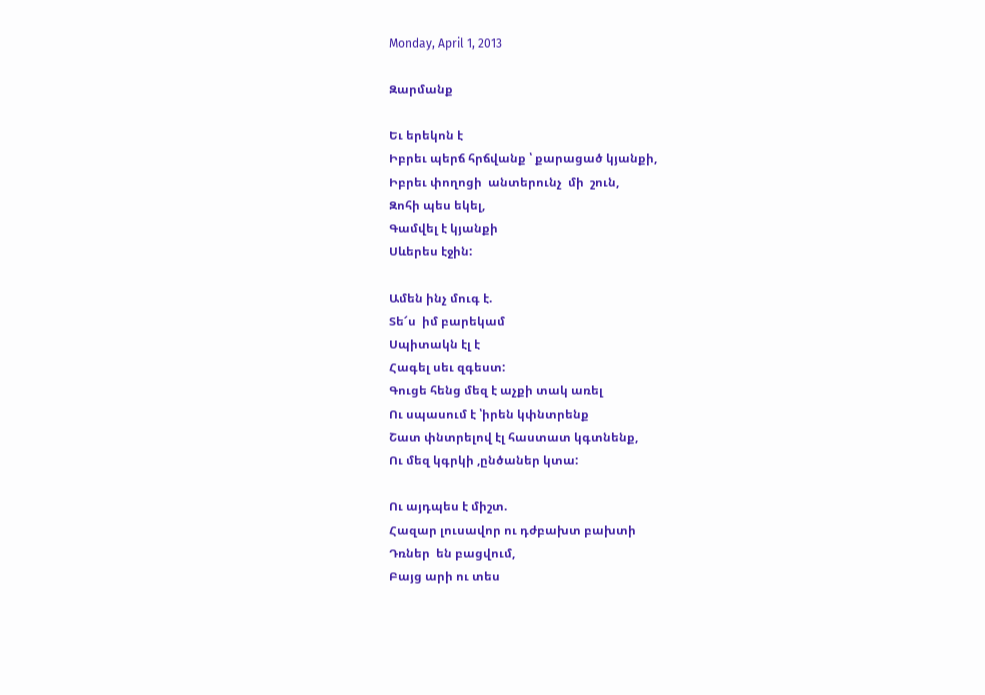Monday, April 1, 2013

Զարմանք

Եւ երեկոն է
Իբրեւ պերճ հրճվանք ՝ քարացած կյանքի,
Իբրեւ փողոցի  անտերունչ  մի  շուն,
Զոհի պես եկել,
Գամվել է կյանքի
Սևերես էջին:

Ամեն ինչ մուգ է.
Տե՜ս  իմ բարեկամ
Սպիտակն էլ է
Հագել սեւ զգեստ:
Գուցե հենց մեզ է աչքի տակ առել
Ու սպասում է ՝իրեն կփնտրենք
Շատ փնտրելով էլ հաստատ կգտնենք,
Ու մեզ կգրկի ,ընծաներ կտա:

Ու այդպես է միշտ.
Հազար լուսավոր ու դժբախտ բախտի
Դռներ  են բացվում,
Բայց արի ու տես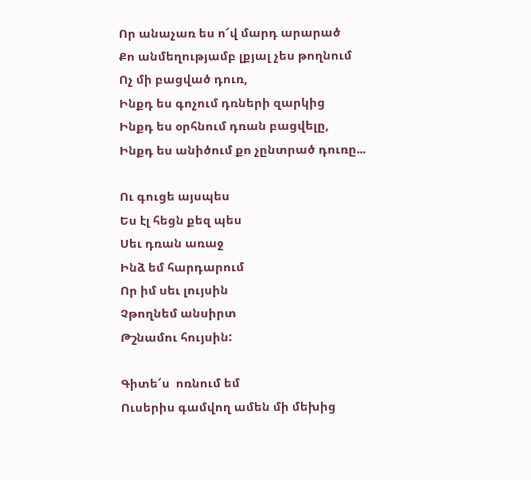Որ անաչառ ես ո՜վ մարդ արարած
Քո անմեղությամբ լքյալ չես թողնում
Ոչ մի բացված դուռ,
Ինքդ ես գոչում դռների զարկից
Ինքդ ես օրհնում դռան բացվելը,
Ինքդ ես անիծում քո չընտրած դուռը...

Ու գուցե այսպես
Ես էլ հեցն քեզ պես
Սեւ դռան առաջ
Ինձ եմ հարդարում
Որ իմ սեւ լույսին
Չթողնեմ անսիրտ
Թշնամու հույսին:

Գիտե՜ս  ոռնում եմ
Ուսերիս գամվող ամեն մի մեխից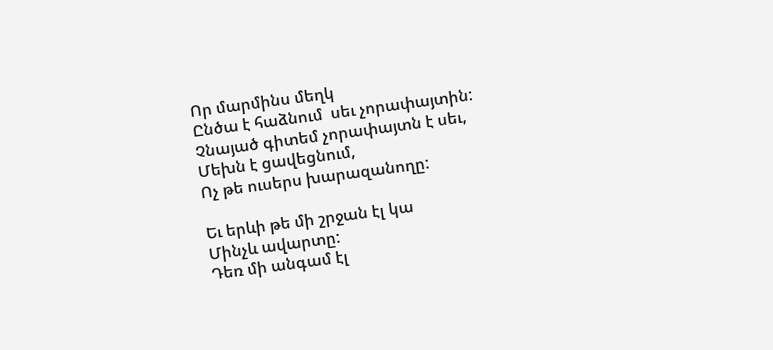Որ մարմինս մեղկ
Ընծա է հաձնում  սեւ չորափայտին:
Չնայած գիտեմ չորափայտն է սեւ,
Մեխն է ցավեցնում,
Ոչ թե ուսերս խարազանողը:

Եւ երևի թե մի շրջան էլ կա
Մինչև ավարտը:
Դեռ մի անգամ էլ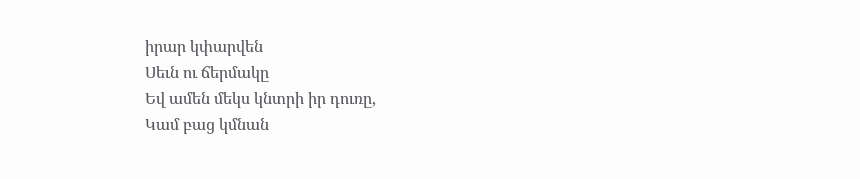իրար կփարվեն
Սեւն ու ճերմակը
Եվ ամեն մեկս կնտրի իր դուռը,
Կամ բաց կմնան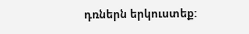դռներն երկուստեք: